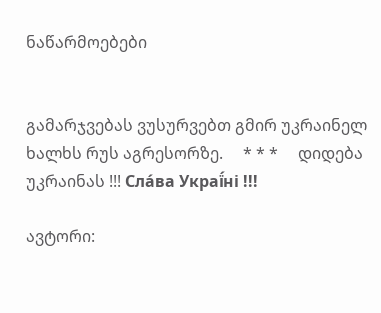ნაწარმოებები


გამარჯვებას ვუსურვებთ გმირ უკრაინელ ხალხს რუს აგრესორზე.     * * *     დიდება უკრაინას !!! Сла́ва Украї́ні !!!

ავტორი: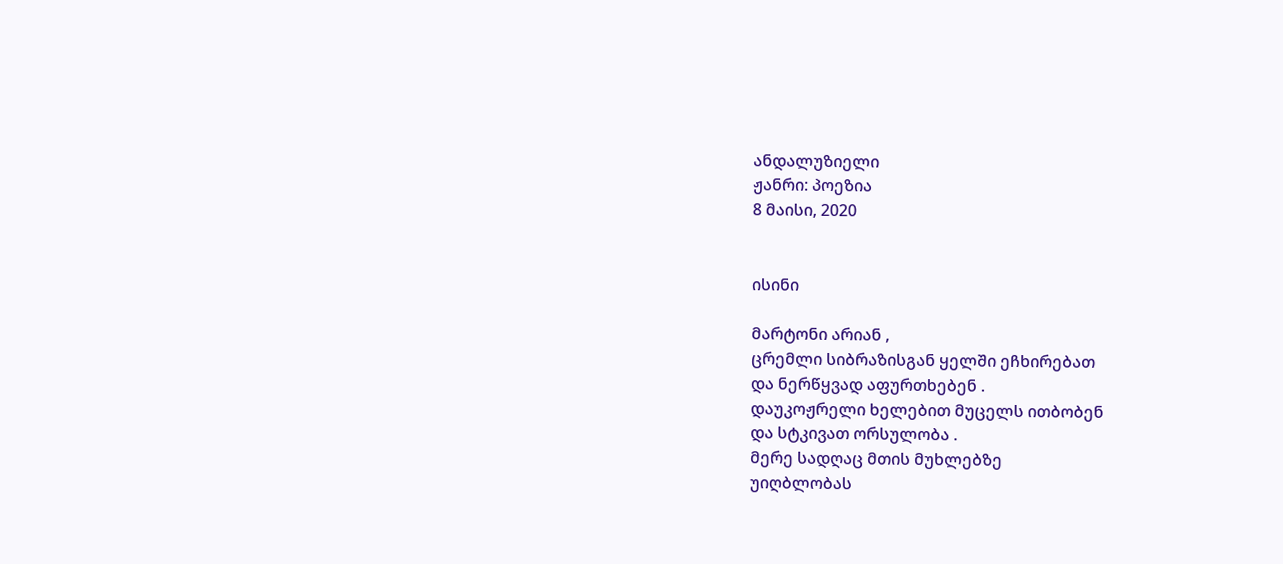ანდალუზიელი
ჟანრი: პოეზია
8 მაისი, 2020


ისინი

მარტონი არიან ,
ცრემლი სიბრაზისგან ყელში ეჩხირებათ
და ნერწყვად აფურთხებენ .
დაუკოჟრელი ხელებით მუცელს ითბობენ
და სტკივათ ორსულობა .
მერე სადღაც მთის მუხლებზე
უიღბლობას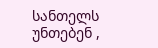სანთელს უნთებენ ,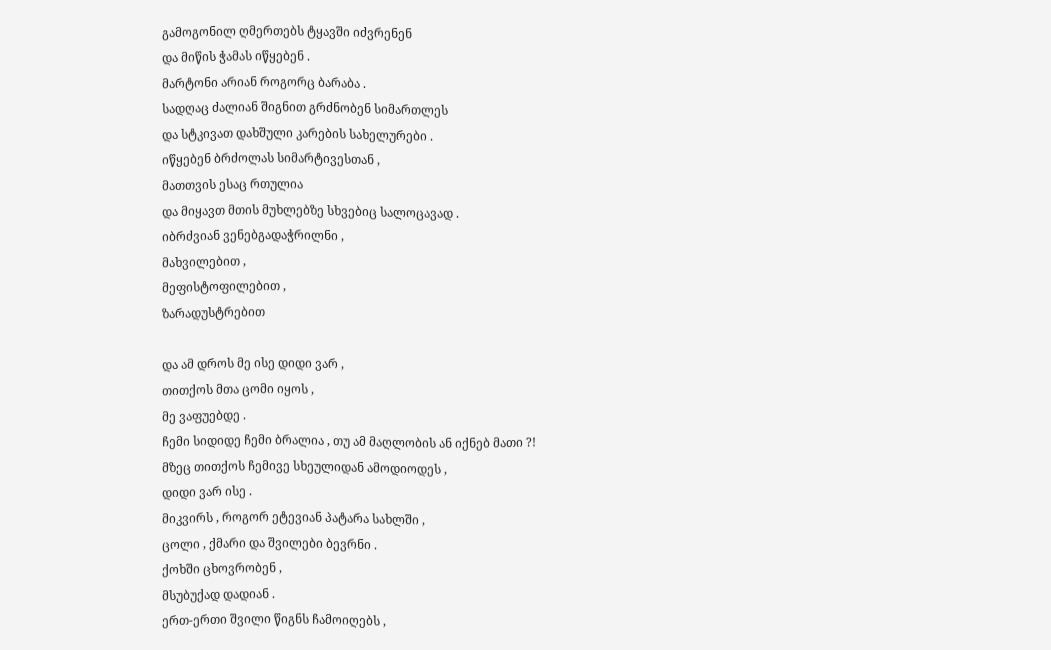გამოგონილ ღმერთებს ტყავში იძვრენენ
და მიწის ჭამას იწყებენ .
მარტონი არიან როგორც ბარაბა .
სადღაც ძალიან შიგნით გრძნობენ სიმართლეს
და სტკივათ დახშული კარების სახელურები .
იწყებენ ბრძოლას სიმარტივესთან ,
მათთვის ესაც რთულია
და მიყავთ მთის მუხლებზე სხვებიც სალოცავად .
იბრძვიან ვენებგადაჭრილნი ,
მახვილებით ,
მეფისტოფილებით ,
ზარადუსტრებით

და ამ დროს მე ისე დიდი ვარ ,
თითქოს მთა ცომი იყოს ,
მე ვაფუებდე .
ჩემი სიდიდე ჩემი ბრალია , თუ ამ მაღლობის ან იქნებ მათი ?!
მზეც თითქოს ჩემივე სხეულიდან ამოდიოდეს ,
დიდი ვარ ისე .
მიკვირს , როგორ ეტევიან პატარა სახლში ,
ცოლი , ქმარი და შვილები ბევრნი .
ქოხში ცხოვრობენ ,
მსუბუქად დადიან .
ერთ-ერთი შვილი წიგნს ჩამოიღებს ,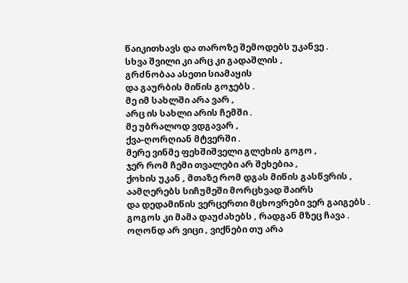წაიკითხავს და თაროზე შემოდებს უკანვე .
სხვა შვილი კი არც კი გადაშლის ,
გრძნობაა ასეთი სიამაყის
და გაურბის მიწის გოჯებს .
მე იმ სახლში არა ვარ ,
არც ის სახლი არის ჩემში .
მე უბრალოდ ვდგავარ ,
ქვა-ღორღიან მტვერში .
მერე ვინმე ფეხშიშველი გლეხის გოგო ,
ჯერ რომ ჩემი თვალები არ შეხებია ,
ქოხის უკან , მთაზე რომ დგას მიწის გასწვრის ,
აამღერებს სიჩუმეში მორცხვად შაირს
და დედამიწის ვერცერთი მცხოვრები ვერ გაიგებს .
გოგოს კი მამა დაუძახებს , რადგან მზეც ჩავა .
ოღონდ არ ვიცი , ვიქნები თუ არა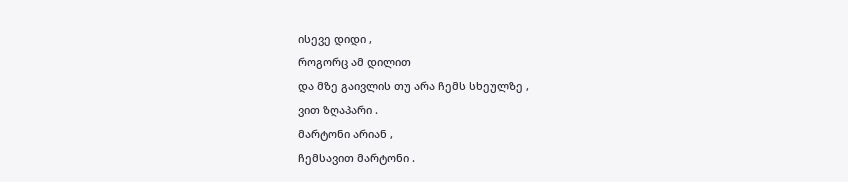ისევე დიდი ,
როგორც ამ დილით
და მზე გაივლის თუ არა ჩემს სხეულზე ,
ვით ზღაპარი .
მარტონი არიან ,
ჩემსავით მარტონი .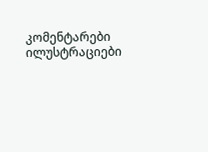კომენტარები ილუსტრაციები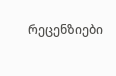რეცენზიები